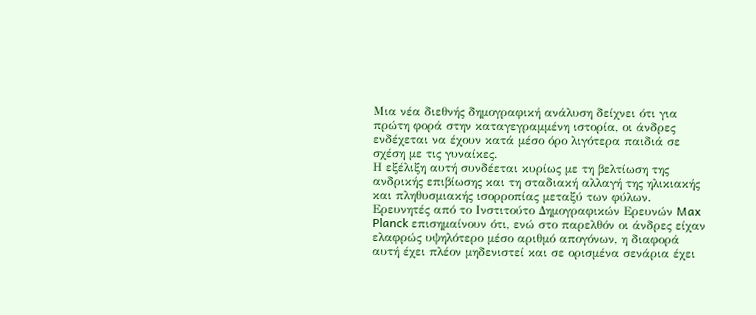Μια νέα διεθνής δημογραφική ανάλυση δείχνει ότι για πρώτη φορά στην καταγεγραμμένη ιστορία, οι άνδρες ενδέχεται να έχουν κατά μέσο όρο λιγότερα παιδιά σε σχέση με τις γυναίκες.
Η εξέλιξη αυτή συνδέεται κυρίως με τη βελτίωση της ανδρικής επιβίωσης και τη σταδιακή αλλαγή της ηλικιακής και πληθυσμιακής ισορροπίας μεταξύ των φύλων. Ερευνητές από το Ινστιτούτο Δημογραφικών Ερευνών Max Planck επισημαίνουν ότι, ενώ στο παρελθόν οι άνδρες είχαν ελαφρώς υψηλότερο μέσο αριθμό απογόνων, η διαφορά αυτή έχει πλέον μηδενιστεί και σε ορισμένα σενάρια έχει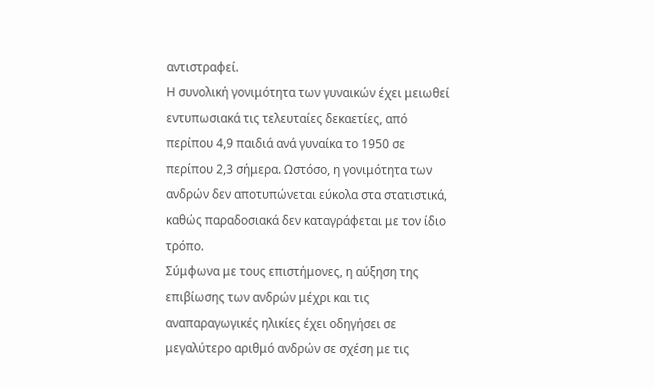αντιστραφεί.
Η συνολική γονιμότητα των γυναικών έχει μειωθεί εντυπωσιακά τις τελευταίες δεκαετίες, από περίπου 4,9 παιδιά ανά γυναίκα το 1950 σε περίπου 2,3 σήμερα. Ωστόσο, η γονιμότητα των ανδρών δεν αποτυπώνεται εύκολα στα στατιστικά, καθώς παραδοσιακά δεν καταγράφεται με τον ίδιο τρόπο.
Σύμφωνα με τους επιστήμονες, η αύξηση της επιβίωσης των ανδρών μέχρι και τις αναπαραγωγικές ηλικίες έχει οδηγήσει σε μεγαλύτερο αριθμό ανδρών σε σχέση με τις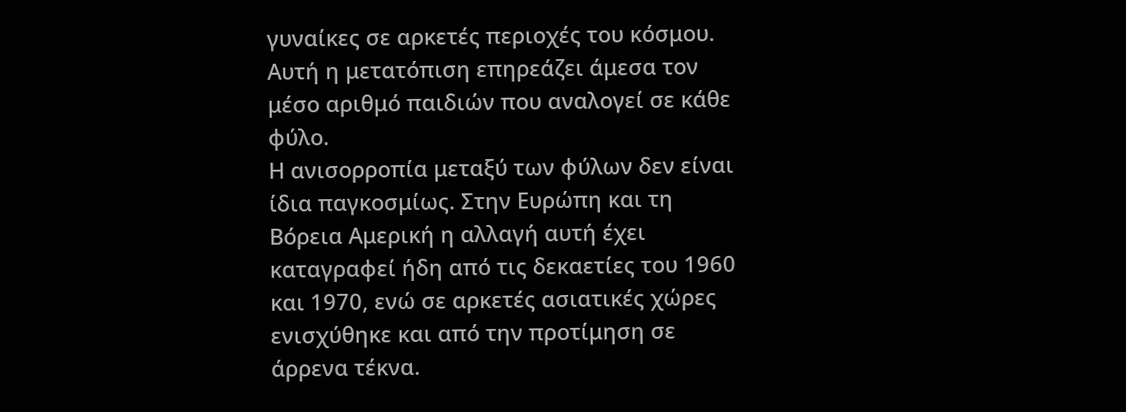γυναίκες σε αρκετές περιοχές του κόσμου. Αυτή η μετατόπιση επηρεάζει άμεσα τον μέσο αριθμό παιδιών που αναλογεί σε κάθε φύλο.
Η ανισορροπία μεταξύ των φύλων δεν είναι ίδια παγκοσμίως. Στην Ευρώπη και τη Βόρεια Αμερική η αλλαγή αυτή έχει καταγραφεί ήδη από τις δεκαετίες του 1960 και 1970, ενώ σε αρκετές ασιατικές χώρες ενισχύθηκε και από την προτίμηση σε άρρενα τέκνα.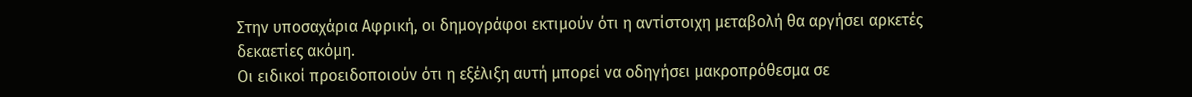Στην υποσαχάρια Αφρική, οι δημογράφοι εκτιμούν ότι η αντίστοιχη μεταβολή θα αργήσει αρκετές δεκαετίες ακόμη.
Οι ειδικοί προειδοποιούν ότι η εξέλιξη αυτή μπορεί να οδηγήσει μακροπρόθεσμα σε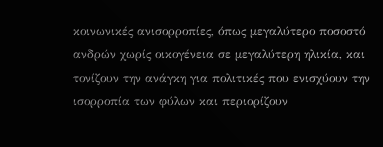κοινωνικές ανισορροπίες, όπως μεγαλύτερο ποσοστό ανδρών χωρίς οικογένεια σε μεγαλύτερη ηλικία, και τονίζουν την ανάγκη για πολιτικές που ενισχύουν την ισορροπία των φύλων και περιορίζουν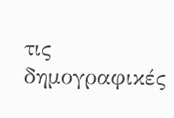τις δημογραφικές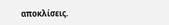αποκλίσεις.